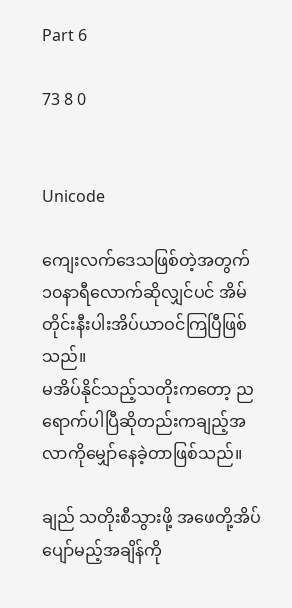Part 6

73 8 0


Unicode

ကျေးလက်ဒေသဖြစ်တဲ့အတွက် ၁၀နာရီလောက်ဆိုလျှင်ပင် အိမ်တိုင်းနီးပါးအိပ်ယာဝင်ကြပြီဖြစ်သည်။
မအိပ်နိုင်သည့်သတိုးကတော့ ညရောက်ပါပြီဆိုတည်းကချည့်အလာကိုမျှော်နေခဲ့တာဖြစ်သည်။

ချည် သတိုးစီသွားဖို့ အဖေတို့အိပ်ပျော်မည့်အချိန်ကို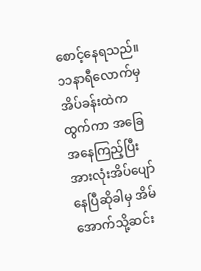စောင့်နေရသည်။ ၁၁နာရီလောက်မှ အိပ်ခန်းထဲကထွက်ကာ အခြေအနေကြည့်ပြီး အားလုံးအိပ်ပျော်နေပြီဆိုခါမှ အိမ်အောက်သို့ဆင်း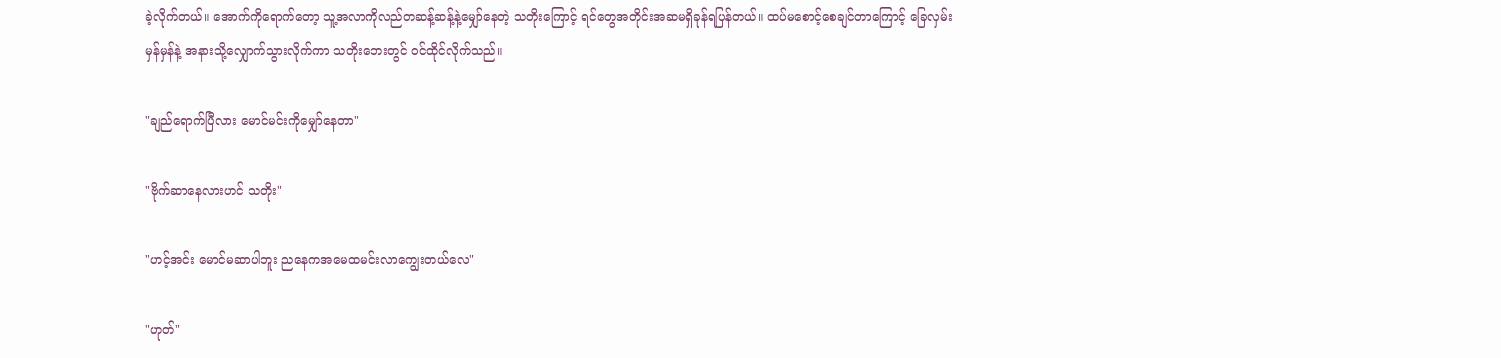ခဲ့လိုက်တယ်။ အောက်ကိုရောက်တော့ သူ့အလာကိုလည်တဆန့်ဆန့်နဲ့မျှော်နေတဲ့ သတိုးကြောင့် ရင်တွေအတိုင်းအဆမရှိခုန်ရပြန်တယ်။ ထပ်မစောင့်စေချင်တာကြောင့် ခြေလှမ်းမှန်မှန်နဲ့ အနားသို့လျှောက်သွားလိုက်ကာ သတိုးဘေးတွင် ဝင်ထိုင်လိုက်သည်။

"ချည်ရောက်ပြီလား မောင်မင်းကိုမျှော်နေတာ"

"ဗိုက်ဆာနေလားဟင် သတိုး"

"ဟင့်အင်း မောင်မဆာပါဘူး ညနေကအမေထမင်းလာကျွေးတယ်လေ"

"ဟုတ်"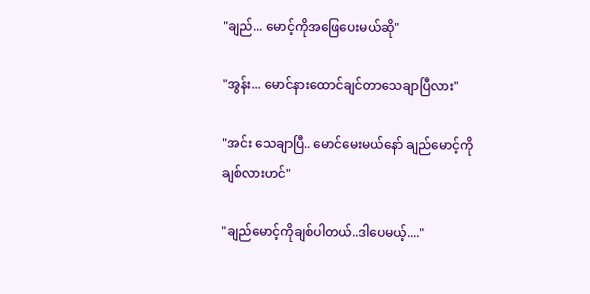"ချည်... မောင့်ကိုအဖြေပေးမယ်ဆို"

"အွန်း... မောင်နားထောင်ချင်တာသေချာပြီလား"

"အင်း သေချာပြီ.. မောင်မေးမယ်နော် ချည်မောင့်ကိုချစ်လားဟင်"

"ချည်မောင့်ကိုချစ်ပါတယ်..ဒါပေမယ့်...."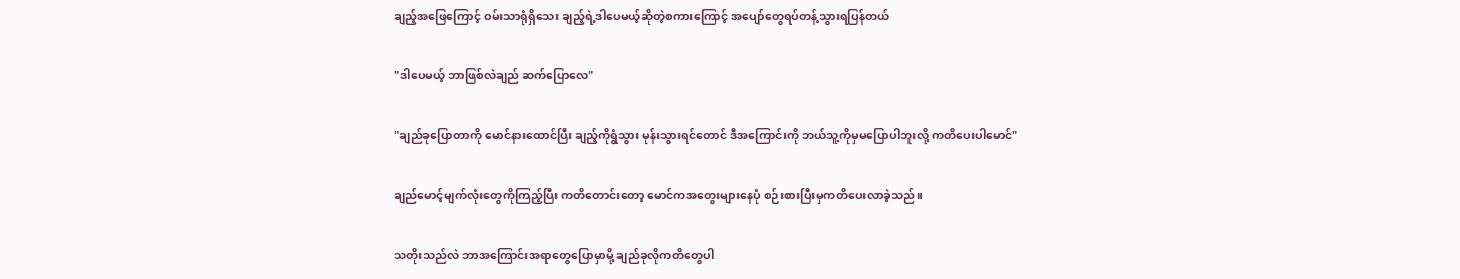ချည့်အဖြေကြောင့် ဝမ်းသာရုံရှိသေး ချည့်ရဲ့ဒါပေမယ့်ဆိုတဲ့စကားကြောင့် အပျော်တွေရပ်တန့်သွားရပြန်တယ်

"ဒါပေမယ့် ဘာဖြစ်လဲချည် ဆက်ပြောလေ"

"ချည်ခုပြောတာကို မောင်နားထောင်ပြီး ချည့်ကိုရွံသွား မုန်းသွားရင်တောင် ဒီအကြောင်းကို ဘယ်သူ့ကိုမှမပြောပါဘူးလို့ ကတိပေးပါမောင်"

ချည်မောင့်မျက်လုံးတွေကိုကြည့်ပြီး ကတိတောင်းတော့ မောင်ကအတွေးများနေပုံ စဉ်းစားပြီးမှကတိပေးလာခဲ့သည်။

သတိုးသည်လဲ ဘာအကြောင်းအရာတွေပြောမှာမို့ ချည်ခုလိုကတိတွေပါ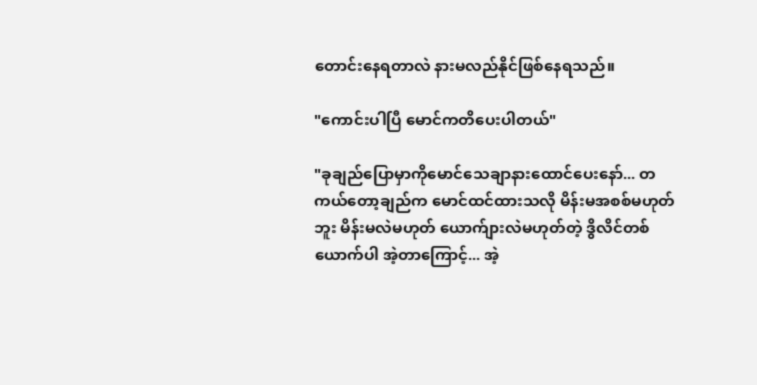တောင်းနေရတာလဲ နားမလည်နိုင်ဖြစ်နေရသည်။

"ကောင်းပါပြီ မောင်ကတိပေးပါတယ်"

"ခုချည်ပြောမှာကိုမောင်သေချာနားထောင်ပေးနော်... တကယ်တော့ချည်က မောင်ထင်ထားသလို မိန်းမအစစ်မဟုတ်ဘူး မိန်းမလဲမဟုတ် ယောက်ျားလဲမဟုတ်တဲ့ ဒွိလိင်တစ်ယောက်ပါ အဲ့တာကြောင့်... အဲ့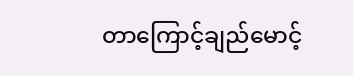တာကြောင့်ချည်မောင့်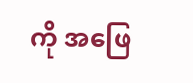ကို အဖြေ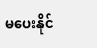မပေးနိုင်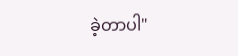ခဲ့တာပါ"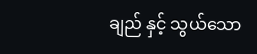ချည် နှင့် သွယ်သော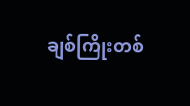ချစ်ကြိုးတစ်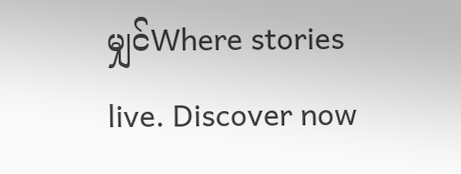မျှင်Where stories live. Discover now